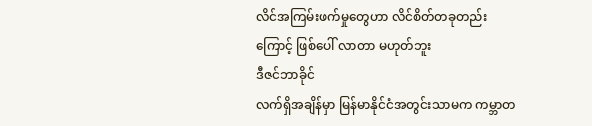လိင်အကြမ်းဖက်မှုတွေဟာ လိင်စိတ်တခုတည်းကြောင့် ဖြစ်ပေါ် လာတာ မဟုတ်ဘူး
ဒီဇင်ဘာခိုင်
လက်ရှိအချိန်မှာ မြန်မာနိုင်ငံအတွင်းသာမက ကမ္ဘာတ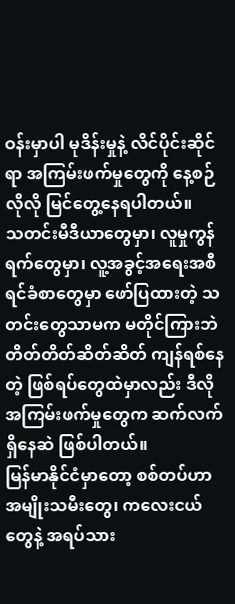ဝန်းမှာပါ မုဒိန်းမှုနဲ့ လိင်ပိုင်းဆိုင်ရာ အကြမ်းဖက်မှုတွေကို နေ့စဉ်လိုလို မြင်တွေ့နေရပါတယ်။
သတင်းမီဒီယာတွေမှာ၊ လူမှုကွန်ရက်တွေမှာ၊ လူ့အခွင့်အရေးအစီရင်ခံစာတွေမှာ ဖော်ပြထားတဲ့ သတင်းတွေသာမက မတိုင်ကြားဘဲ တိတ်တိတ်ဆိတ်ဆိတ် ကျန်ရစ်နေတဲ့ ဖြစ်ရပ်တွေထဲမှာလည်း ဒီလိုအကြမ်းဖက်မှုတွေက ဆက်လက်ရှိနေဆဲ ဖြစ်ပါတယ်။
မြန်မာနိုင်ငံမှာတော့ စစ်တပ်ဟာ အမျိုးသမီးတွေ၊ ကလေးငယ်တွေနဲ့ အရပ်သား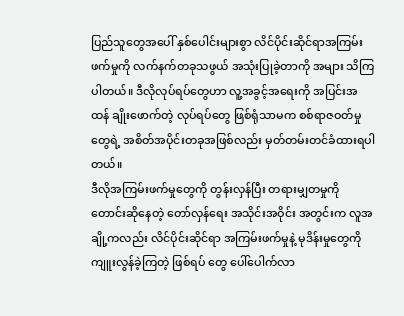ပြည်သူတွေအပေါ် နှစ်ပေါင်းများစွာ လိင်ပိုင်းဆိုင်ရာအကြမ်းဖက်မှုကို လက်နက်တခုသဖွယ် အသုံးပြုခဲ့တာကို အများ သိကြပါတယ်။ ဒီလိုလုပ်ရပ်တွေဟာ လူ့အခွင့်အရေးကို အပြင်းအထန် ချိုးဖောက်တဲ့ လုပ်ရပ်တွေ ဖြစ်ရုံသာမက စစ်ရာဇဝတ်မှုတွေရဲ့ အစိတ်အပိုင်းတခုအဖြစ်လည်း မှတ်တမ်းတင်ခံထားရပါတယ်။
ဒီလိုအကြမ်းဖက်မှုတွေကို တွန်းလှန်ပြီး တရားမျှတမှုကို တောင်းဆိုနေတဲ့ တော်လှန်ရေး အသိုင်းအဝိုင်း အတွင်းက လူအချို့ကလည်း လိင်ပိုင်းဆိုင်ရာ အကြမ်းဖက်မှုနဲ့ မုဒိန်းမှုတွေကို ကျူးလွန်ခဲ့ကြတဲ့ ဖြစ်ရပ် တွေ ပေါ်ပေါက်လာ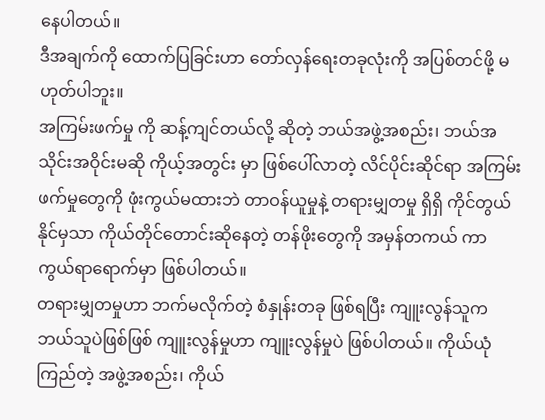နေပါတယ်။
ဒီအချက်ကို ထောက်ပြခြင်းဟာ တော်လှန်ရေးတခုလုံးကို အပြစ်တင်ဖို့ မဟုတ်ပါဘူး။
အကြမ်းဖက်မှု ကို ဆန့်ကျင်တယ်လို့ ဆိုတဲ့ ဘယ်အဖွဲ့အစည်း၊ ဘယ်အသိုင်းအဝိုင်းမဆို ကိုယ့်အတွင်း မှာ ဖြစ်ပေါ်လာတဲ့ လိင်ပိုင်းဆိုင်ရာ အကြမ်းဖက်မှုတွေကို ဖုံးကွယ်မထားဘဲ တာဝန်ယူမှုနဲ့ တရားမျှတမှု ရှိရှိ ကိုင်တွယ်နိုင်မှသာ ကိုယ်တိုင်တောင်းဆိုနေတဲ့ တန်ဖိုးတွေကို အမှန်တကယ် ကာကွယ်ရာရောက်မှာ ဖြစ်ပါတယ်။
တရားမျှတမှုဟာ ဘက်မလိုက်တဲ့ စံနှုန်းတခု ဖြစ်ရပြီး ကျူးလွန်သူက ဘယ်သူပဲဖြစ်ဖြစ် ကျူးလွန်မှုဟာ ကျူးလွန်မှုပဲ ဖြစ်ပါတယ်။ ကိုယ်ယုံကြည်တဲ့ အဖွဲ့အစည်း၊ ကိုယ်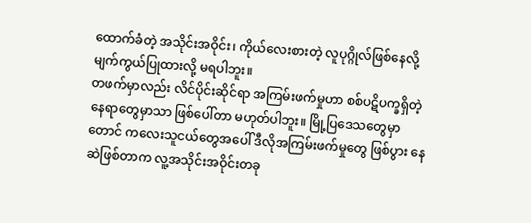ထောက်ခံတဲ့ အသိုင်းအဝိုင်း၊ ကိုယ်လေးစားတဲ့ လူပုဂ္ဂိုလ်ဖြစ်နေလို့ မျက်ကွယ်ပြုထားလို့ မရပါဘူး။
တဖက်မှာလည်း လိင်ပိုင်းဆိုင်ရာ အကြမ်းဖက်မှုဟာ စစ်ပဋိပက္ခရှိတဲ့ နေရာတွေမှာသာ ဖြစ်ပေါ်တာ မဟုတ်ပါဘူး။ မြို့ပြဒေသတွေမှာတောင် ကလေးသူငယ်တွေအပေါ် ဒီလိုအကြမ်းဖက်မှုတွေ ဖြစ်ပွား နေဆဲဖြစ်တာက လူ့အသိုင်းအဝိုင်းတခု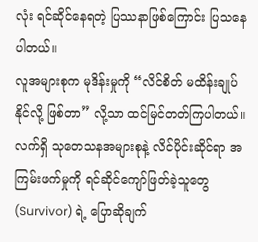လုံး ရင်ဆိုင်နေရတဲ့ ပြဿနာဖြစ်ကြောင်း ပြသနေပါတယ်။
လူအများစုက မုဒိန်းမှုကို “လိင်စိတ် မထိန်းချုပ်နိုင်လို့ ဖြစ်တာ” လို့သာ ထင်မြင်တတ်ကြပါတယ်။
လက်ရှိ သုတေသနအများစုနဲ့ လိင်ပိုင်းဆိုင်ရာ အကြမ်းဖက်မှုကို ရင်ဆိုင်ကျော်ဖြတ်ခဲ့သူတွေ (Survivor) ရဲ့ ပြောဆိုချက်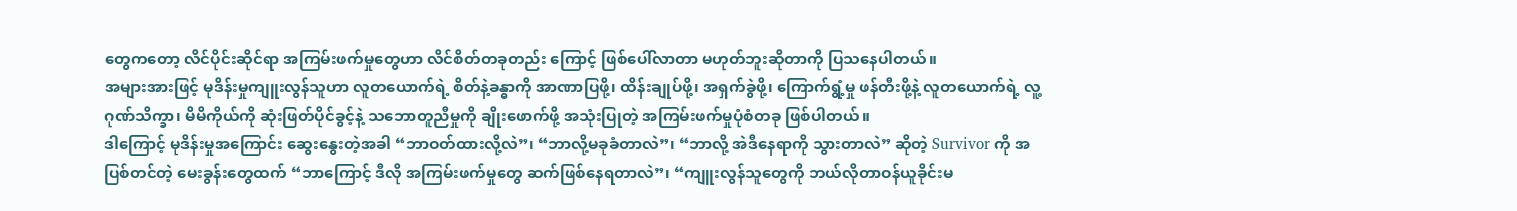တွေကတော့ လိင်ပိုင်းဆိုင်ရာ အကြမ်းဖက်မှုတွေဟာ လိင်စိတ်တခုတည်း ကြောင့် ဖြစ်ပေါ်လာတာ မဟုတ်ဘူးဆိုတာကို ပြသနေပါတယ်။
အများအားဖြင့် မုဒိန်းမှုကျူးလွန်သူဟာ လူတယောက်ရဲ့ စိတ်နဲ့ခန္ဓာကို အာဏာပြဖို့၊ ထိန်းချုပ်ဖို့၊ အရှက်ခွဲဖို့၊ ကြောက်ရွံ့မှု ဖန်တီးဖို့နဲ့ လူတယောက်ရဲ့ လူ့ဂုဏ်သိက္ခာ၊ မိမိကိုယ်ကို ဆုံးဖြတ်ပိုင်ခွင့်နဲ့ သဘောတူညီမှုကို ချိုးဖောက်ဖို့ အသုံးပြုတဲ့ အကြမ်းဖက်မှုပုံစံတခု ဖြစ်ပါတယ်။
ဒါကြောင့် မုဒိန်းမှုအကြောင်း ဆွေးနွေးတဲ့အခါ “ဘာဝတ်ထားလို့လဲ”၊ “ဘာလို့မခုခံတာလဲ”၊ “ဘာလို့ အဲဒီနေရာကို သွားတာလဲ” ဆိုတဲ့ Survivor ကို အပြစ်တင်တဲ့ မေးခွန်းတွေထက် “ဘာကြောင့် ဒီလို အကြမ်းဖက်မှုတွေ ဆက်ဖြစ်နေရတာလဲ”၊ “ကျူးလွန်သူတွေကို ဘယ်လိုတာဝန်ယူခိုင်းမ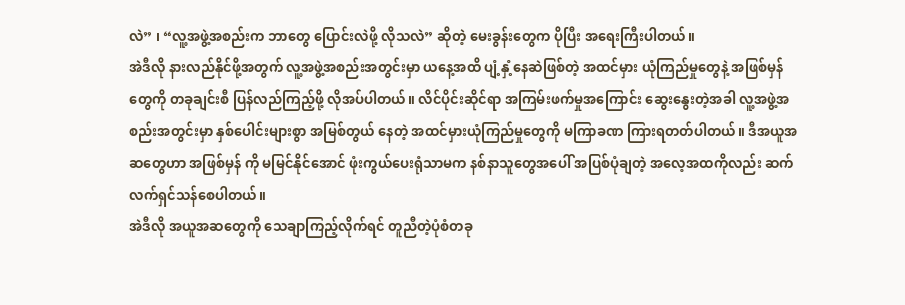လဲ” ၊ “လူ့အဖွဲ့အစည်းက ဘာတွေ ပြောင်းလဲဖို့ လိုသလဲ” ဆိုတဲ့ မေးခွန်းတွေက ပိုပြီး အရေးကြီးပါတယ်။
အဲဒီလို နားလည်နိုင်ဖို့အတွက် လူ့အဖွဲ့အစည်းအတွင်းမှာ ယနေ့အထိ ပျံ့နှံ့နေဆဲဖြစ်တဲ့ အထင်မှား ယုံကြည်မှုတွေနဲ့ အဖြစ်မှန်တွေကို တခုချင်းစီ ပြန်လည်ကြည့်ဖို့ လိုအပ်ပါတယ်။ လိင်ပိုင်းဆိုင်ရာ အကြမ်းဖက်မှုအကြောင်း ဆွေးနွေးတဲ့အခါ လူ့အဖွဲ့အစည်းအတွင်းမှာ နှစ်ပေါင်းများစွာ အမြစ်တွယ် နေတဲ့ အထင်မှားယုံကြည်မှုတွေကို မကြာခဏ ကြားရတတ်ပါတယ်။ ဒီအယူအဆတွေဟာ အဖြစ်မှန် ကို မမြင်နိုင်အောင် ဖုံးကွယ်ပေးရုံသာမက နစ်နာသူတွေအပေါ် အပြစ်ပုံချတဲ့ အလေ့အထကိုလည်း ဆက်လက်ရှင်သန်စေပါတယ်။
အဲဒီလို အယူအဆတွေကို သေချာကြည့်လိုက်ရင် တူညီတဲ့ပုံစံတခု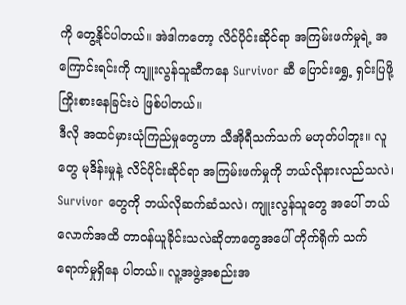ကို တွေ့နိုင်ပါတယ်။ အဲဒါကတော့ လိင်ပိုင်းဆိုင်ရာ အကြမ်းဖက်မှုရဲ့ အကြောင်းရင်းကို ကျူးလွန်သူဆီကနေ Survivor ဆီ ပြောင်းရွှေ့ ရှင်းပြဖို့ ကြိုးစားနေခြင်းပဲ ဖြစ်ပါတယ်။
ဒီလို အထင်မှားယုံကြည်မှုတွေဟာ သီအိုရီသက်သက် မဟုတ်ပါဘူး။ လူတွေ မုဒိန်းမှုနဲ့ လိင်ပိုင်းဆိုင်ရာ အကြမ်းဖက်မှုကို ဘယ်လိုနားလည်သလဲ၊ Survivor တွေကို ဘယ်လိုဆက်ဆံသလဲ၊ ကျူးလွန်သူတွေ အပေါ် ဘယ်လောက်အထိ တာဝန်ယူခိုင်းသလဲဆိုတာတွေအပေါ် တိုက်ရိုက် သက်ရောက်မှုရှိနေ ပါတယ်။ လူ့အဖွဲ့အစည်းအ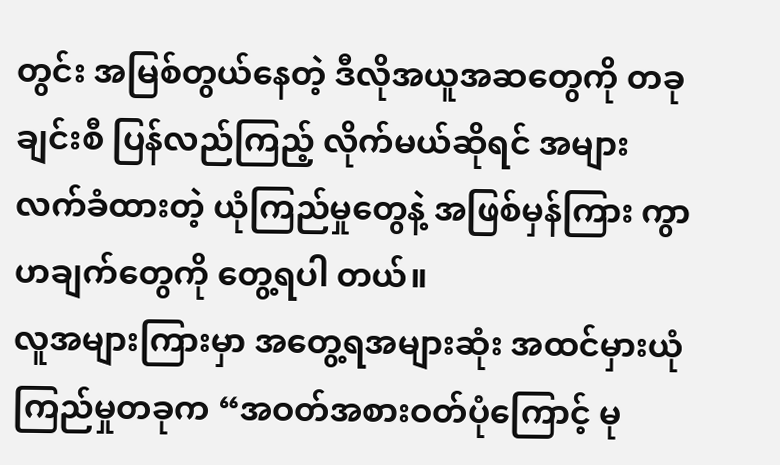တွင်း အမြစ်တွယ်နေတဲ့ ဒီလိုအယူအဆတွေကို တခုချင်းစီ ပြန်လည်ကြည့် လိုက်မယ်ဆိုရင် အများလက်ခံထားတဲ့ ယုံကြည်မှုတွေနဲ့ အဖြစ်မှန်ကြား ကွာဟချက်တွေကို တွေ့ရပါ တယ်။
လူအများကြားမှာ အတွေ့ရအများဆုံး အထင်မှားယုံကြည်မှုတခုက “အဝတ်အစားဝတ်ပုံကြောင့် မု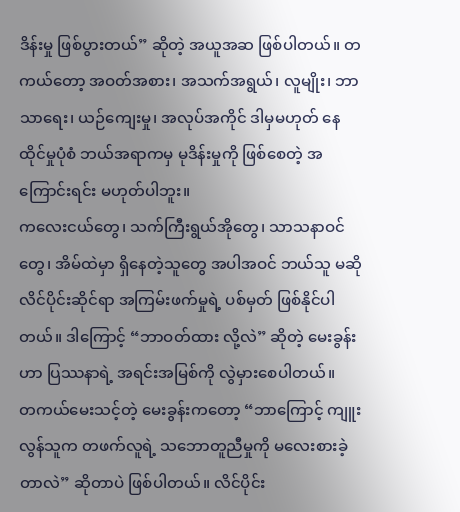ဒိန်းမှု ဖြစ်ပွားတယ်” ဆိုတဲ့ အယူအဆ ဖြစ်ပါတယ်။ တကယ်တော့ အဝတ်အစား၊ အသက်အရွယ်၊ လူမျိုး၊ ဘာသာရေး၊ ယဉ်ကျေးမှု၊ အလုပ်အကိုင် ဒါမှမဟုတ် နေထိုင်မှုပုံစံ ဘယ်အရာကမှ မုဒိန်းမှုကို ဖြစ်စေတဲ့ အကြောင်းရင်း မဟုတ်ပါဘူး။
ကလေးငယ်တွေ၊ သက်ကြီးရွယ်အိုတွေ၊ သာသနာဝင်တွေ၊ အိမ်ထဲမှာ ရှိနေတဲ့သူတွေ အပါအဝင် ဘယ်သူ မဆို လိင်ပိုင်းဆိုင်ရာ အကြမ်းဖက်မှုရဲ့ ပစ်မှတ် ဖြစ်နိုင်ပါတယ်။ ဒါကြောင့် “ဘာဝတ်ထား လို့လဲ” ဆိုတဲ့ မေးခွန်းဟာ ပြဿနာရဲ့ အရင်းအမြစ်ကို လွဲမှားစေပါတယ်။
တကယ်မေးသင့်တဲ့ မေးခွန်းကတော့ “ဘာကြောင့် ကျူးလွန်သူက တဖက်လူရဲ့ သဘောတူညီမှုကို မလေးစားခဲ့တာလဲ” ဆိုတာပဲ ဖြစ်ပါတယ်။ လိင်ပိုင်း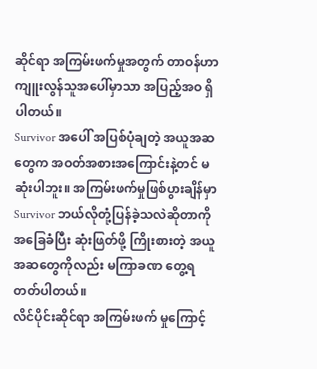ဆိုင်ရာ အကြမ်းဖက်မှုအတွက် တာဝန်ဟာ ကျူးလွန်သူအပေါ်မှာသာ အပြည့်အဝ ရှိပါတယ်။
Survivor အပေါ် အပြစ်ပုံချတဲ့ အယူအဆတွေက အဝတ်အစားအကြောင်းနဲ့တင် မဆုံးပါဘူး။ အကြမ်းဖက်မှုဖြစ်ပွားချိန်မှာ Survivor ဘယ်လိုတုံ့ပြန်ခဲ့သလဲဆိုတာကို အခြေခံပြီး ဆုံးဖြတ်ဖို့ ကြိုးစားတဲ့ အယူအဆတွေကိုလည်း မကြာခဏ တွေ့ရတတ်ပါတယ်။
လိင်ပိုင်းဆိုင်ရာ အကြမ်းဖက် မှုကြောင့်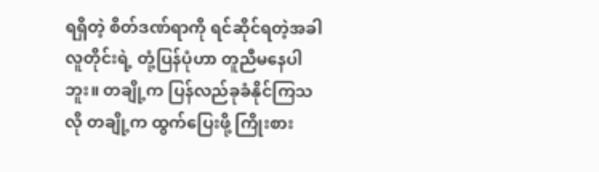ရရှိတဲ့ စိတ်ဒဏ်ရာကို ရင်ဆိုင်ရတဲ့အခါ လူတိုင်းရဲ့ တုံ့ပြန်ပုံဟာ တူညီမနေပါဘူး။ တချို့က ပြန်လည်ခုခံနိုင်ကြသလို တချို့က ထွက်ပြေးဖို့ ကြိုးစား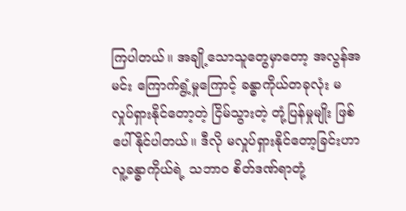ကြပါတယ်။ အချို့သောသူတွေမှာတော့ အလွန်အမင်း ကြောက်ရွံ့မှုကြောင့် ခန္ဓာကိုယ်တခုလုံး မလှုပ်ရှားနိုင်တော့တဲ့ ငြိမ်သွားတဲ့ တုံ့ပြန်မှုမျိုး ဖြစ်ပေါ်နိုင်ပါတယ်။ ဒီလို မလှုပ်ရှားနိုင်တော့ခြင်းဟာ လူ့ခန္ဓာကိုယ်ရဲ့ သဘာဝ စိတ်ဒဏ်ရာတုံ့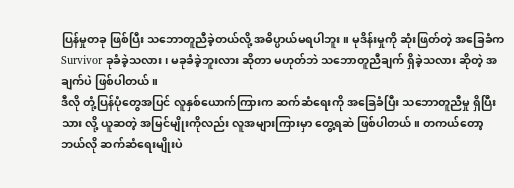ပြန်မှုတခု ဖြစ်ပြီး သဘောတူညီခဲ့တယ်လို့ အဓိပ္ပာယ်မရပါဘူး။ မုဒိန်းမှုကို ဆုံးဖြတ်တဲ့ အခြေခံက Survivor ခုခံခဲ့သလား၊ မခုခံခဲ့ဘူးလား ဆိုတာ မဟုတ်ဘဲ သဘောတူညီချက် ရှိခဲ့သလား ဆိုတဲ့ အချက်ပဲ ဖြစ်ပါတယ်။
ဒီလို တုံ့ပြန်ပုံတွေအပြင် လူနှစ်ယောက်ကြားက ဆက်ဆံရေးကို အခြေခံပြီး သဘောတူညီမှု ရှိပြီးသား လို့ ယူဆတဲ့ အမြင်မျိုးကိုလည်း လူအများကြားမှာ တွေ့ရဆဲ ဖြစ်ပါတယ်။ တကယ်တော့ ဘယ်လို ဆက်ဆံရေးမျိုးပဲ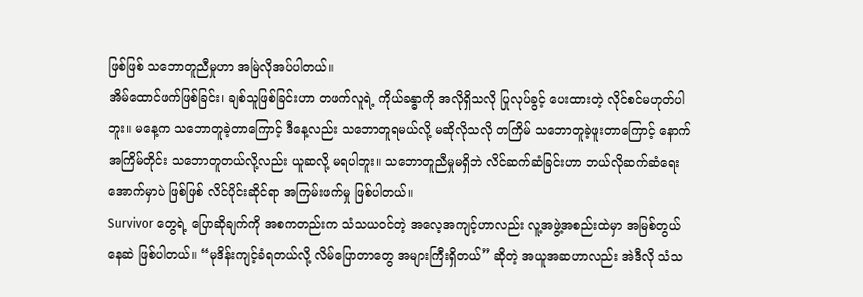ဖြစ်ဖြစ် သဘောတူညီမှုဟာ အမြဲလိုအပ်ပါတယ်။
အိမ်ထောင်ဖက်ဖြစ်ခြင်း၊ ချစ်သူဖြစ်ခြင်းဟာ တဖက်လူရဲ့ ကိုယ်ခန္ဓာကို အလိုရှိသလို ပြုလုပ်ခွင့် ပေးထားတဲ့ လိုင်စင်မဟုတ်ပါဘူး။ မနေ့က သဘောတူခဲ့တာကြောင့် ဒီနေ့လည်း သဘောတူရမယ်လို့ မဆိုလိုသလို တကြိမ် သဘောတူခဲ့ဖူးတာကြောင့် နောက်အကြိမ်တိုင်း သဘောတူတယ်လို့လည်း ယူဆလို့ မရပါဘူး။ သဘောတူညီမှုမရှိဘဲ လိင်ဆက်ဆံခြင်းဟာ ဘယ်လိုဆက်ဆံရေးအောက်မှာပဲ ဖြစ်ဖြစ် လိင်ပိုင်းဆိုင်ရာ အကြမ်းဖက်မှု ဖြစ်ပါတယ်။
Survivor တွေရဲ့ ပြောဆိုချက်ကို အစကတည်းက သံသယဝင်တဲ့ အလေ့အကျင့်ဟာလည်း လူ့အဖွဲ့အစည်းထဲမှာ အမြစ်တွယ်နေဆဲ ဖြစ်ပါတယ်။ “မုဒိန်းကျင့်ခံရတယ်လို့ လိမ်ပြောတာတွေ အများကြီးရှိတယ်” ဆိုတဲ့ အယူအဆဟာလည်း အဲဒီလို သံသ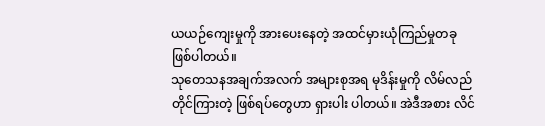ယယဉ်ကျေးမှုကို အားပေးနေတဲ့ အထင်မှားယုံကြည်မှုတခု ဖြစ်ပါတယ်။
သုတေသနအချက်အလက် အများစုအရ မုဒိန်းမှုကို လိမ်လည်တိုင်ကြားတဲ့ ဖြစ်ရပ်တွေဟာ ရှားပါး ပါတယ်။ အဲဒီအစား လိင်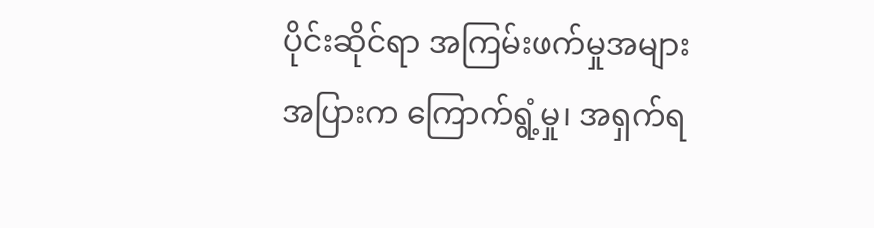ပိုင်းဆိုင်ရာ အကြမ်းဖက်မှုအများအပြားက ကြောက်ရွံ့မှု၊ အရှက်ရ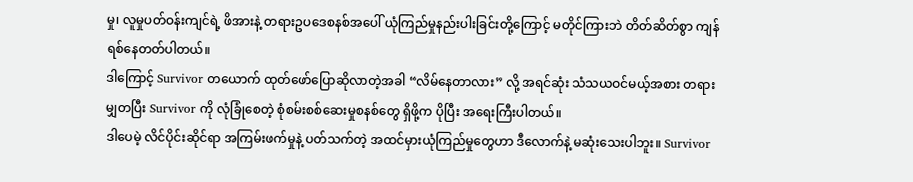မှု၊ လူမှုပတ်ဝန်းကျင်ရဲ့ ဖိအားနဲ့ တရားဥပဒေစနစ်အပေါ် ယုံကြည်မှုနည်းပါးခြင်းတို့ကြောင့် မတိုင်ကြားဘဲ တိတ်ဆိတ်စွာ ကျန်ရစ်နေတတ်ပါတယ်။
ဒါကြောင့် Survivor တယောက် ထုတ်ဖော်ပြောဆိုလာတဲ့အခါ “လိမ်နေတာလား” လို့ အရင်ဆုံး သံသယဝင်မယ့်အစား တရားမျှတပြီး Survivor ကို လုံခြုံစေတဲ့ စုံစမ်းစစ်ဆေးမှုစနစ်တွေ ရှိဖို့က ပိုပြီး အရေးကြီးပါတယ်။
ဒါပေမဲ့ လိင်ပိုင်းဆိုင်ရာ အကြမ်းဖက်မှုနဲ့ ပတ်သက်တဲ့ အထင်မှားယုံကြည်မှုတွေဟာ ဒီလောက်နဲ့ မဆုံးသေးပါဘူး။ Survivor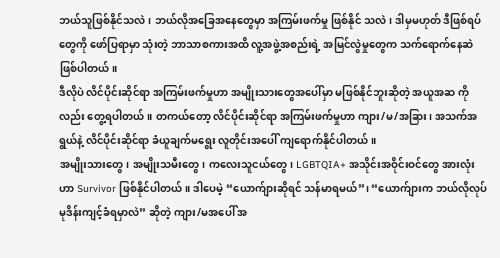ဘယ်သူဖြစ်နိုင်သလဲ၊ ဘယ်လိုအခြေအနေတွေမှာ အကြမ်းဖက်မှု ဖြစ်နိုင် သလဲ၊ ဒါမှမဟုတ် ဒီဖြစ်ရပ်တွေကို ဖော်ပြရာမှာ သုံးတဲ့ ဘာသာစကားအထိ လူ့အဖွဲ့အစည်းရဲ့ အမြင်လွဲမှုတွေက သက်ရောက်နေဆဲ ဖြစ်ပါတယ်။
ဒီလိုပဲ လိင်ပိုင်းဆိုင်ရာ အကြမ်းဖက်မှုဟာ အမျိုးသားတွေအပေါ်မှာ မဖြစ်နိုင်ဘူးဆိုတဲ့ အယူအဆ ကိုလည်း တွေ့ရပါတယ်။ တကယ်တော့ လိင်ပိုင်းဆိုင်ရာ အကြမ်းဖက်မှုဟာ ကျား/မ/အခြား၊ အသက်အရွယ်နဲ့ လိင်ပိုင်းဆိုင်ရာ ခံယူချက်မရွေး လူတိုင်းအပေါ် ကျရောက်နိုင်ပါတယ်။
အမျိုးသားတွေ၊ အမျိုးသမီးတွေ၊ ကလေးသူငယ်တွေ၊ LGBTQIA+ အသိုင်းအဝိုင်းဝင်တွေ အားလုံးဟာ Survivor ဖြစ်နိုင်ပါတယ်။ ဒါပေမဲ့ “ယောက်ျားဆိုရင် သန်မာရမယ်”၊ “ယောက်ျားက ဘယ်လိုလုပ် မုဒိန်းကျင့်ခံရမှာလဲ” ဆိုတဲ့ ကျား/မအပေါ် အ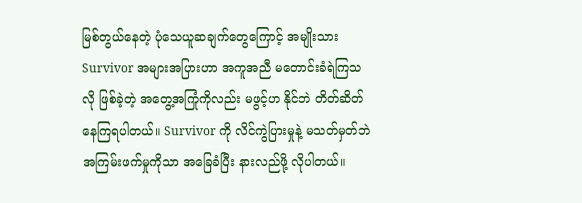မြစ်တွယ်နေတဲ့ ပုံသေယူဆချက်တွေကြောင့် အမျိုးသား Survivor အများအပြားဟာ အကူအညီ မတောင်းခံရဲကြသလို ဖြစ်ခဲ့တဲ့ အတွေ့အကြုံကိုလည်း မဖွင့်ဟ နိုင်ဘဲ တိတ်ဆိတ်နေကြရပါတယ်။ Survivor ကို လိင်ကွဲပြားမှုနဲ့ မသတ်မှတ်ဘဲ အကြမ်းဖက်မှုကိုသာ အခြေခံပြီး နားလည်ဖို့ လိုပါတယ်။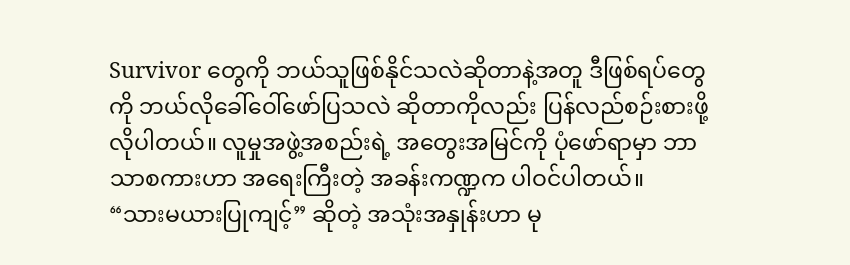Survivor တွေကို ဘယ်သူဖြစ်နိုင်သလဲဆိုတာနဲ့အတူ ဒီဖြစ်ရပ်တွေကို ဘယ်လိုခေါ်ဝေါ်ဖော်ပြသလဲ ဆိုတာကိုလည်း ပြန်လည်စဉ်းစားဖို့ လိုပါတယ်။ လူမှုအဖွဲ့အစည်းရဲ့ အတွေးအမြင်ကို ပုံဖော်ရာမှာ ဘာသာစကားဟာ အရေးကြီးတဲ့ အခန်းကဏ္ဍက ပါဝင်ပါတယ်။
“သားမယားပြုကျင့်” ဆိုတဲ့ အသုံးအနှုန်းဟာ မု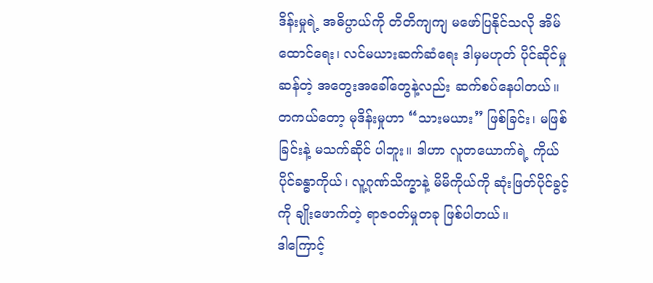ဒိန်းမှုရဲ့ အဓိပ္ပာယ်ကို တိတိကျကျ မဖော်ပြနိုင်သလို အိမ်ထောင်ရေး၊ လင်မယားဆက်ဆံရေး ဒါမှမဟုတ် ပိုင်ဆိုင်မှုဆန်တဲ့ အတွေးအခေါ်တွေနဲ့လည်း ဆက်စပ်နေပါတယ်။ တကယ်တော့ မုဒိန်းမှုဟာ “သားမယား” ဖြစ်ခြင်း၊ မဖြစ်ခြင်းနဲ့ မသက်ဆိုင် ပါဘူး။ ဒါဟာ လူတယောက်ရဲ့ ကိုယ်ပိုင်ခန္ဓာကိုယ်၊ လူ့ဂုဏ်သိက္ခာနဲ့ မိမိကိုယ်ကို ဆုံးဖြတ်ပိုင်ခွင့်ကို ချိုးဖောက်တဲ့ ရာဇဝတ်မှုတခု ဖြစ်ပါတယ်။
ဒါကြောင့်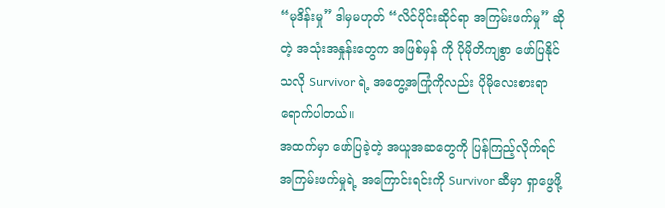“မုဒိန်းမှု” ဒါမှမဟုတ် “လိင်ပိုင်းဆိုင်ရာ အကြမ်းဖက်မှု” ဆိုတဲ့ အသုံးအနှုန်းတွေက အဖြစ်မှန် ကို ပိုမိုတိကျစွာ ဖော်ပြနိုင်သလို Survivor ရဲ့ အတွေ့အကြုံကိုလည်း ပိုမိုလေးစားရာ ရောက်ပါတယ်။
အထက်မှာ ဖော်ပြခဲ့တဲ့ အယူအဆတွေကို ပြန်ကြည့်လိုက်ရင် အကြမ်းဖက်မှုရဲ့ အကြောင်းရင်းကို Survivor ဆီမှာ ရှာဖွေဖို့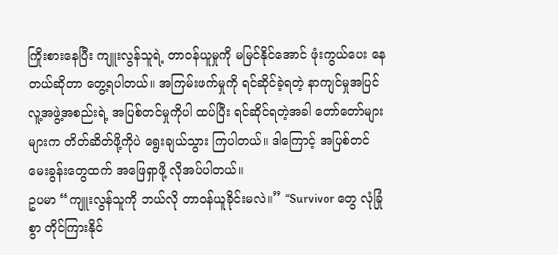ကြိုးစားနေပြီး ကျူးလွန်သူရဲ့ တာဝန်ယူမှုကို မမြင်နိုင်အောင် ဖုံးကွယ်ပေး နေတယ်ဆိုတာ တွေ့ရပါတယ်။ အကြမ်းဖက်မှုကို ရင်ဆိုင်ခဲ့ရတဲ့ နာကျင်မှုအပြင် လူ့အဖွဲ့အစည်းရဲ့ အပြစ်တင်မှုကိုပါ ထပ်ပြီး ရင်ဆိုင်ရတဲ့အခါ တော်တော်များများက တိတ်ဆိတ်ဖို့ကိုပဲ ရွေးချယ်သွား ကြပါတယ်။ ဒါကြောင့် အပြစ်တင်မေးခွန်းတွေထက် အဖြေရှာဖို့ လိုအပ်ပါတယ်။
ဥပမာ “ကျူးလွန်သူကို ဘယ်လို တာဝန်ယူခိုင်းမလဲ။” “Survivor တွေ လုံခြုံစွာ တိုင်ကြားနိုင်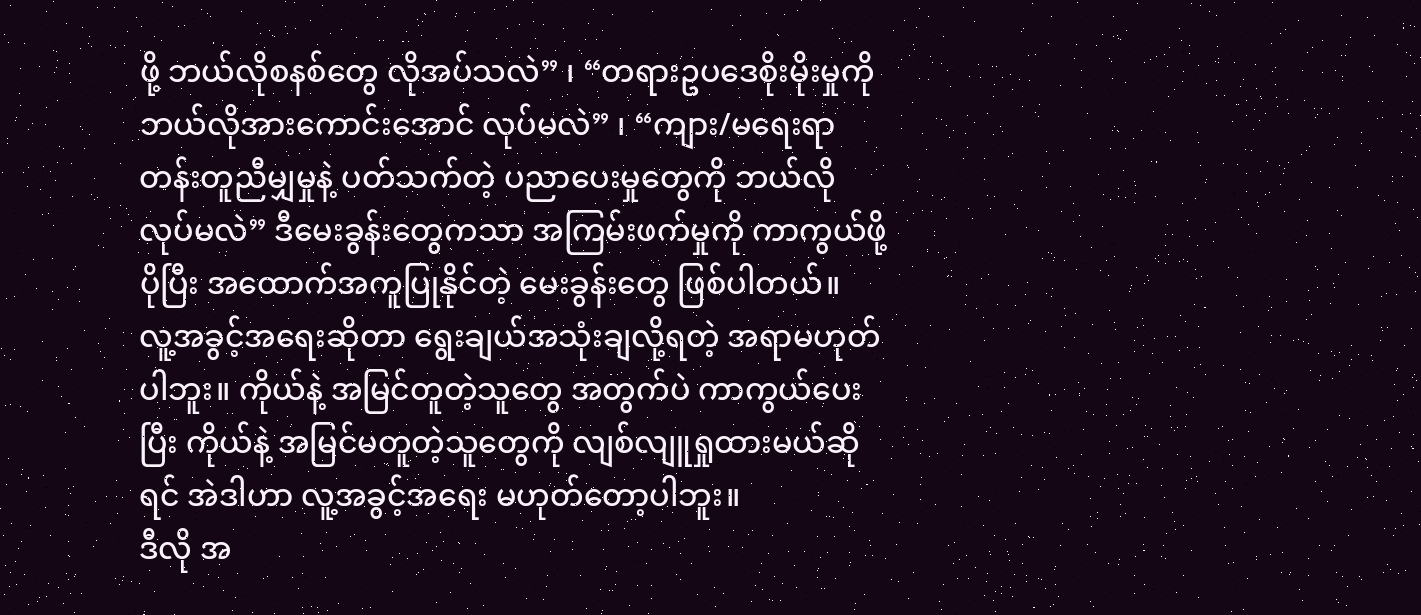ဖို့ ဘယ်လိုစနစ်တွေ လိုအပ်သလဲ” ၊ “တရားဥပဒေစိုးမိုးမှုကို ဘယ်လိုအားကောင်းအောင် လုပ်မလဲ” ၊ “ကျား/မရေးရာ တန်းတူညီမျှမှုနဲ့ ပတ်သက်တဲ့ ပညာပေးမှုတွေကို ဘယ်လိုလုပ်မလဲ” ဒီမေးခွန်းတွေကသာ အကြမ်းဖက်မှုကို ကာကွယ်ဖို့ ပိုပြီး အထောက်အကူပြုနိုင်တဲ့ မေးခွန်းတွေ ဖြစ်ပါတယ်။
လူ့အခွင့်အရေးဆိုတာ ရွေးချယ်အသုံးချလို့ရတဲ့ အရာမဟုတ်ပါဘူး။ ကိုယ်နဲ့ အမြင်တူတဲ့သူတွေ အတွက်ပဲ ကာကွယ်ပေးပြီး ကိုယ်နဲ့ အမြင်မတူတဲ့သူတွေကို လျစ်လျူရှုထားမယ်ဆိုရင် အဲဒါဟာ လူ့အခွင့်အရေး မဟုတ်တော့ပါဘူး။
ဒီလို အ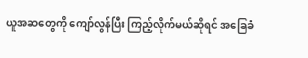ယူအဆတွေကို ကျော်လွန်ပြီး ကြည့်လိုက်မယ်ဆိုရင် အခြေခံ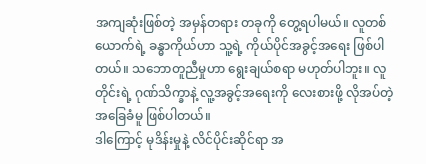အကျဆုံးဖြစ်တဲ့ အမှန်တရား တခုကို တွေ့ရပါမယ်။ လူတစ်ယောက်ရဲ့ ခန္ဓာကိုယ်ဟာ သူ့ရဲ့ ကိုယ်ပိုင်အခွင့်အရေး ဖြစ်ပါတယ်။ သဘောတူညီမှုဟာ ရွေးချယ်စရာ မဟုတ်ပါဘူး။ လူတိုင်းရဲ့ ဂုဏ်သိက္ခာနဲ့ လူ့အခွင့်အရေးကို လေးစားဖို့ လိုအပ်တဲ့ အခြေခံမူ ဖြစ်ပါတယ်။
ဒါကြောင့် မုဒိန်းမှုနဲ့ လိင်ပိုင်းဆိုင်ရာ အ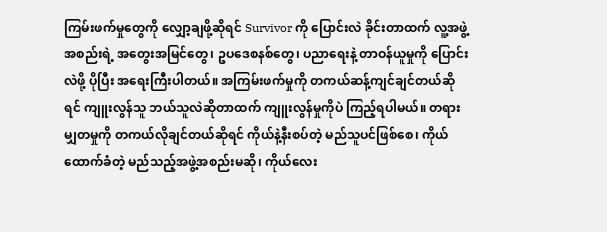ကြမ်းဖက်မှုတွေကို လျှော့ချဖို့ဆိုရင် Survivor ကို ပြောင်းလဲ ခိုင်းတာထက် လူ့အဖွဲ့အစည်းရဲ့ အတွေးအမြင်တွေ၊ ဥပဒေစနစ်တွေ၊ ပညာရေးနဲ့ တာဝန်ယူမှုကို ပြောင်းလဲဖို့ ပိုပြီး အရေးကြီးပါတယ်။ အကြမ်းဖက်မှုကို တကယ်ဆန့်ကျင်ချင်တယ်ဆိုရင် ကျူးလွန်သူ ဘယ်သူလဲဆိုတာထက် ကျူးလွန်မှုကိုပဲ ကြည့်ရပါမယ်။ တရားမျှတမှုကို တကယ်လိုချင်တယ်ဆိုရင် ကိုယ်နဲ့နီးစပ်တဲ့ မည်သူပင်ဖြစ်စေ၊ ကိုယ်ထောက်ခံတဲ့ မည်သည့်အဖွဲ့အစည်းမဆို၊ ကိုယ်လေး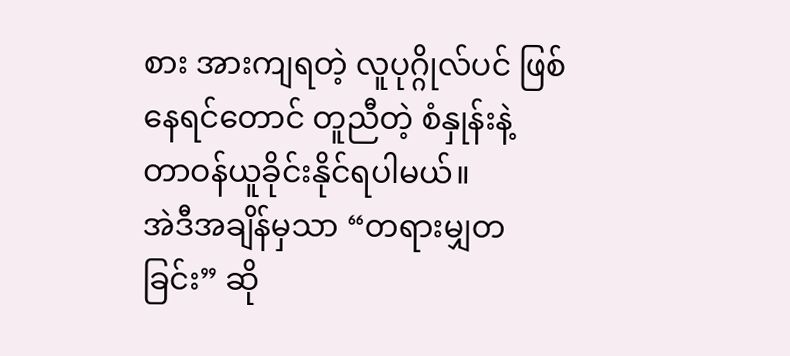စား အားကျရတဲ့ လူပုဂ္ဂိုလ်ပင် ဖြစ်နေရင်တောင် တူညီတဲ့ စံနှုန်းနဲ့ တာဝန်ယူခိုင်းနိုင်ရပါမယ်။
အဲဒီအချိန်မှသာ “တရားမျှတခြင်း” ဆို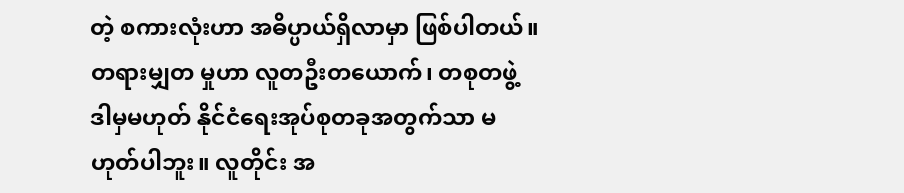တဲ့ စကားလုံးဟာ အဓိပ္ပာယ်ရှိလာမှာ ဖြစ်ပါတယ်။ တရားမျှတ မှုဟာ လူတဦးတယောက်၊ တစုတဖွဲ့ ဒါမှမဟုတ် နိုင်ငံရေးအုပ်စုတခုအတွက်သာ မဟုတ်ပါဘူး။ လူတိုင်း အ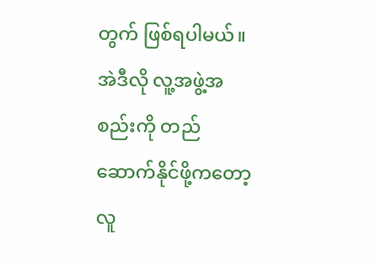တွက် ဖြစ်ရပါမယ်။ အဲဒီလို လူ့အဖွဲ့အစည်းကို တည်ဆောက်နိုင်ဖို့ကတော့ လူ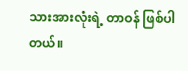သားအားလုံးရဲ့ တာဝန် ဖြစ်ပါတယ်။